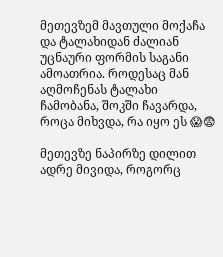მეთევზემ მავთული მოქაჩა და ტალახიდან ძალიან უცნაური ფორმის საგანი ამოათრია. როდესაც მან აღმოჩენას ტალახი ჩამობანა, შოკში ჩავარდა, როცა მიხვდა, რა იყო ეს 😱😨

მეთევზე ნაპირზე დილით ადრე მივიდა, როგორც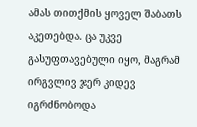ამას თითქმის ყოველ შაბათს აკეთებდა. ცა უკვე გასუფთავებული იყო, მაგრამ ირგვლივ ჯერ კიდევ იგრძნობოდა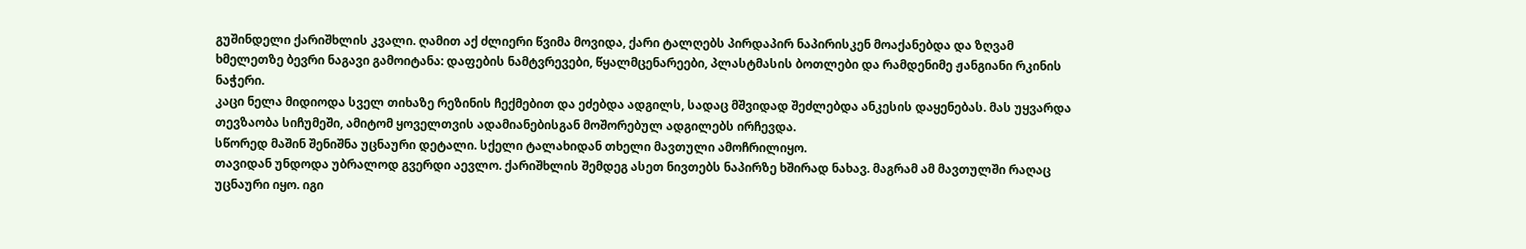გუშინდელი ქარიშხლის კვალი. ღამით აქ ძლიერი წვიმა მოვიდა, ქარი ტალღებს პირდაპირ ნაპირისკენ მოაქანებდა და ზღვამ ხმელეთზე ბევრი ნაგავი გამოიტანა: დაფების ნამტვრევები, წყალმცენარეები, პლასტმასის ბოთლები და რამდენიმე ჟანგიანი რკინის ნაჭერი.
კაცი ნელა მიდიოდა სველ თიხაზე რეზინის ჩექმებით და ეძებდა ადგილს, სადაც მშვიდად შეძლებდა ანკესის დაყენებას. მას უყვარდა თევზაობა სიჩუმეში, ამიტომ ყოველთვის ადამიანებისგან მოშორებულ ადგილებს ირჩევდა.
სწორედ მაშინ შენიშნა უცნაური დეტალი. სქელი ტალახიდან თხელი მავთული ამოჩრილიყო.
თავიდან უნდოდა უბრალოდ გვერდი აევლო. ქარიშხლის შემდეგ ასეთ ნივთებს ნაპირზე ხშირად ნახავ. მაგრამ ამ მავთულში რაღაც უცნაური იყო. იგი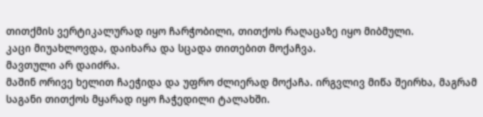თითქმის ვერტიკალურად იყო ჩარჭობილი, თითქოს რაღაცაზე იყო მიბმული.
კაცი მიუახლოვდა, დაიხარა და სცადა თითებით მოქაჩვა.
მავთული არ დაიძრა.
მაშინ ორივე ხელით ჩაეჭიდა და უფრო ძლიერად მოქაჩა. ირგვლივ მიწა შეირხა, მაგრამ საგანი თითქოს მყარად იყო ჩაჭედილი ტალახში.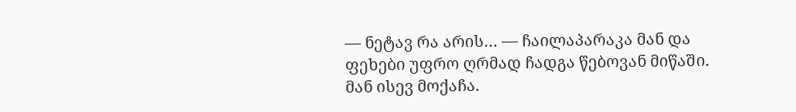— ნეტავ რა არის… — ჩაილაპარაკა მან და ფეხები უფრო ღრმად ჩადგა წებოვან მიწაში.
მან ისევ მოქაჩა.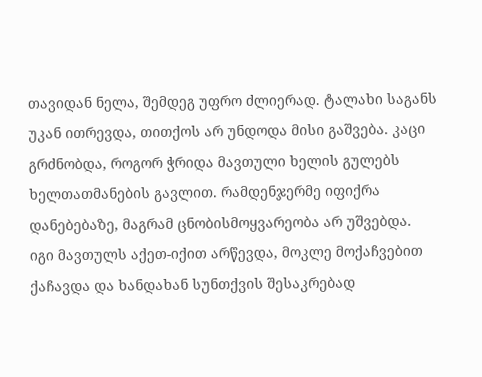თავიდან ნელა, შემდეგ უფრო ძლიერად. ტალახი საგანს უკან ითრევდა, თითქოს არ უნდოდა მისი გაშვება. კაცი გრძნობდა, როგორ ჭრიდა მავთული ხელის გულებს ხელთათმანების გავლით. რამდენჯერმე იფიქრა დანებებაზე, მაგრამ ცნობისმოყვარეობა არ უშვებდა.
იგი მავთულს აქეთ-იქით არწევდა, მოკლე მოქაჩვებით ქაჩავდა და ხანდახან სუნთქვის შესაკრებად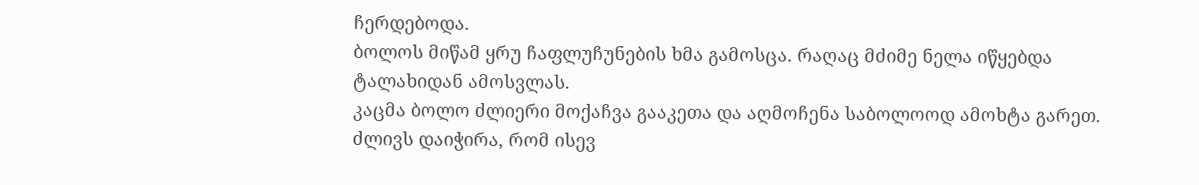ჩერდებოდა.
ბოლოს მიწამ ყრუ ჩაფლუჩუნების ხმა გამოსცა. რაღაც მძიმე ნელა იწყებდა ტალახიდან ამოსვლას.
კაცმა ბოლო ძლიერი მოქაჩვა გააკეთა და აღმოჩენა საბოლოოდ ამოხტა გარეთ. ძლივს დაიჭირა, რომ ისევ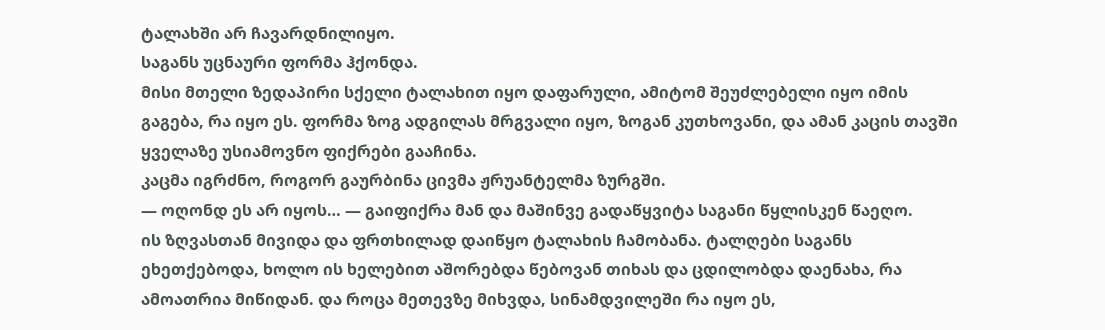ტალახში არ ჩავარდნილიყო.
საგანს უცნაური ფორმა ჰქონდა.
მისი მთელი ზედაპირი სქელი ტალახით იყო დაფარული, ამიტომ შეუძლებელი იყო იმის გაგება, რა იყო ეს. ფორმა ზოგ ადგილას მრგვალი იყო, ზოგან კუთხოვანი, და ამან კაცის თავში ყველაზე უსიამოვნო ფიქრები გააჩინა.
კაცმა იგრძნო, როგორ გაურბინა ცივმა ჟრუანტელმა ზურგში.
— ოღონდ ეს არ იყოს… — გაიფიქრა მან და მაშინვე გადაწყვიტა საგანი წყლისკენ წაეღო.
ის ზღვასთან მივიდა და ფრთხილად დაიწყო ტალახის ჩამობანა. ტალღები საგანს ეხეთქებოდა, ხოლო ის ხელებით აშორებდა წებოვან თიხას და ცდილობდა დაენახა, რა ამოათრია მიწიდან. და როცა მეთევზე მიხვდა, სინამდვილეში რა იყო ეს,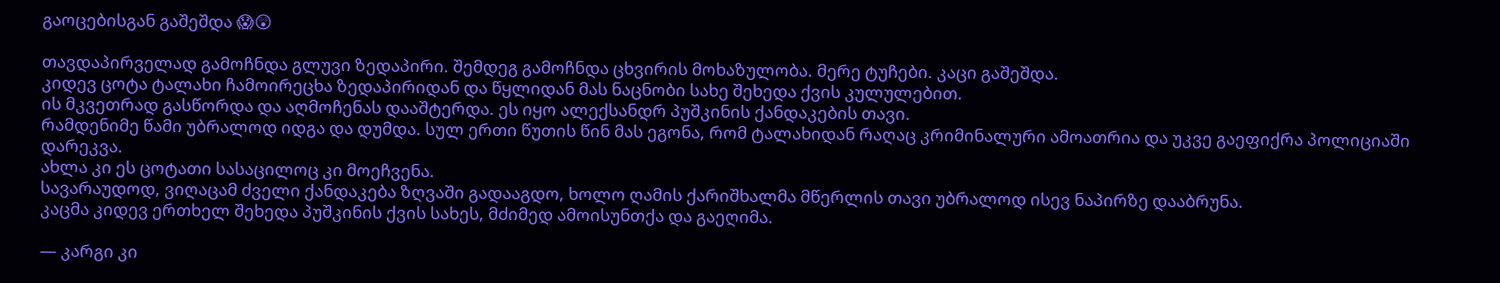გაოცებისგან გაშეშდა 😱😲

თავდაპირველად გამოჩნდა გლუვი ზედაპირი. შემდეგ გამოჩნდა ცხვირის მოხაზულობა. მერე ტუჩები. კაცი გაშეშდა.
კიდევ ცოტა ტალახი ჩამოირეცხა ზედაპირიდან და წყლიდან მას ნაცნობი სახე შეხედა ქვის კულულებით.
ის მკვეთრად გასწორდა და აღმოჩენას დააშტერდა. ეს იყო ალექსანდრ პუშკინის ქანდაკების თავი.
რამდენიმე წამი უბრალოდ იდგა და დუმდა. სულ ერთი წუთის წინ მას ეგონა, რომ ტალახიდან რაღაც კრიმინალური ამოათრია და უკვე გაეფიქრა პოლიციაში დარეკვა.
ახლა კი ეს ცოტათი სასაცილოც კი მოეჩვენა.
სავარაუდოდ, ვიღაცამ ძველი ქანდაკება ზღვაში გადააგდო, ხოლო ღამის ქარიშხალმა მწერლის თავი უბრალოდ ისევ ნაპირზე დააბრუნა.
კაცმა კიდევ ერთხელ შეხედა პუშკინის ქვის სახეს, მძიმედ ამოისუნთქა და გაეღიმა.

— კარგი კი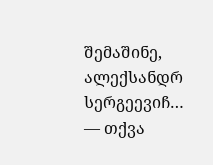შემაშინე, ალექსანდრ სერგეევიჩ… — თქვა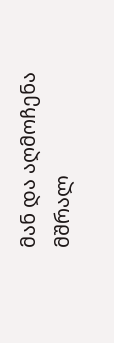მან და აღმოჩენა მშრალ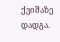ქვიშაზე დადგა.